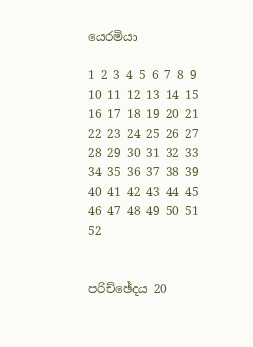යෙරමියා

1 2 3 4 5 6 7 8 9 10 11 12 13 14 15 16 17 18 19 20 21 22 23 24 25 26 27 28 29 30 31 32 33 34 35 36 37 38 39 40 41 42 43 44 45 46 47 48 49 50 51 52


පරිච්ඡේදය 20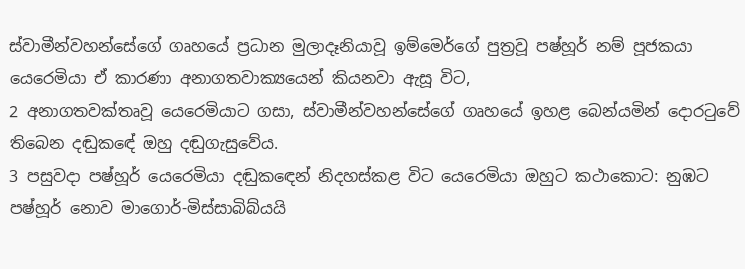ස්වාමීන්වහන්සේගේ ගෘහයේ ප්‍රධාන මුලාදෑනියාවූ ඉම්මෙර්ගේ පුත්‍රවූ පෂ්හූර් නම් පූජකයා යෙරෙමියා ඒ කාරණා අනාගතවාක්‍යයෙන් කියනවා ඇසූ විට,
2 අනාගතවක්තෘවූ යෙරෙමියාට ගසා, ස්වාමීන්වහන්සේගේ ගෘහයේ ඉහළ බෙන්යමින් දොරටුවේ තිබෙන දඬුකඳේ ඔහු දඬුගැසුවේය.
3 පසුවදා පෂ්හූර් යෙරෙමියා දඬුකඳෙන් නිදහස්කළ විට යෙරෙමියා ඔහුට කථාකොට: නුඹට පෂ්හූර් නොව මාගොර්-මිස්සාබිබ්යයි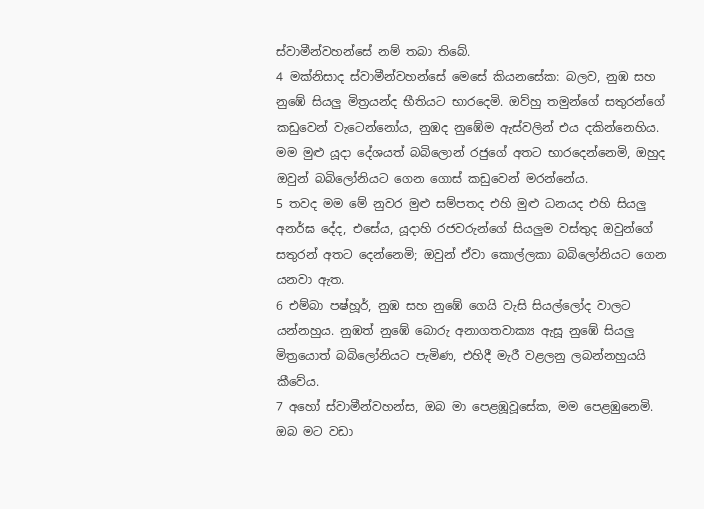ස්වාමීන්වහන්සේ නම් තබා තිබේ.
4 මක්නිසාද ස්වාමීන්වහන්සේ මෙසේ කියනසේක: බලව, නුඹ සහ නුඹේ සියලු මිත්‍රයන්ද භීතියට භාරදෙමි. ඔව්හු තමුන්ගේ සතුරන්ගේ කඩුවෙන් වැටෙන්නෝය, නුඹද නුඹේම ඇස්වලින් එය දකින්නෙහිය. මම මුළු යූදා දේශයත් බබිලොන් රජුගේ අතට භාරදෙන්නෙමි, ඔහුද ඔවුන් බබිලෝනියට ගෙන ගොස් කඩුවෙන් මරන්නේය.
5 තවද මම මේ නුවර මුළු සම්පතද එහි මුළු ධනයද එහි සියලු අනර්ඝ දේද, එසේය, යූදාහි රජවරුන්ගේ සියලුම වස්තුද ඔවුන්ගේ සතුරන් අතට දෙන්නෙමි; ඔවුන් ඒවා කොල්ලකා බබිලෝනියට ගෙන යනවා ඇත.
6 එම්බා පෂ්හූර්, නුඹ සහ නුඹේ ගෙයි වැසි සියල්ලෝද වාලට යන්නහුය. නුඹත් නුඹේ බොරු අනාගතවාක්‍ය ඇසූ නුඹේ සියලු මිත්‍රයොත් බබිලෝනියට පැමිණ, එහිදී මැරී වළලනු ලබන්නහුයයි කීවේය.
7 අහෝ ස්වාමීන්වහන්ස, ඔබ මා පෙළඹූවූසේක, මම පෙළඹුනෙමි. ඔබ මට වඩා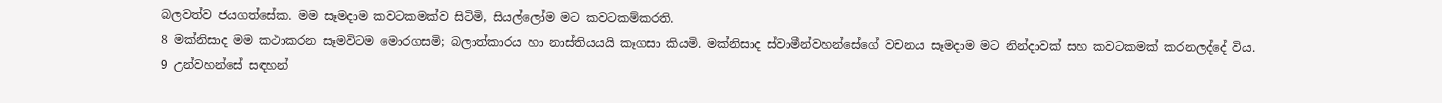බලවත්ව ජයගත්සේක. මම සෑමදාම කවටකමක්ව සිටිමි, සියල්ලෝම මට කවටකම්කරති.
8 මක්නිසාද මම කථාකරන සෑමවිටම මොරගසමි; බලාත්කාරය හා නාස්තියයයි කෑගසා කියමි. මක්නිසාද ස්වාමීන්වහන්සේගේ වචනය සෑමදාම මට නින්දාවක් සහ කවටකමක් කරනලද්දේ විය.
9 උන්වහන්සේ සඳහන්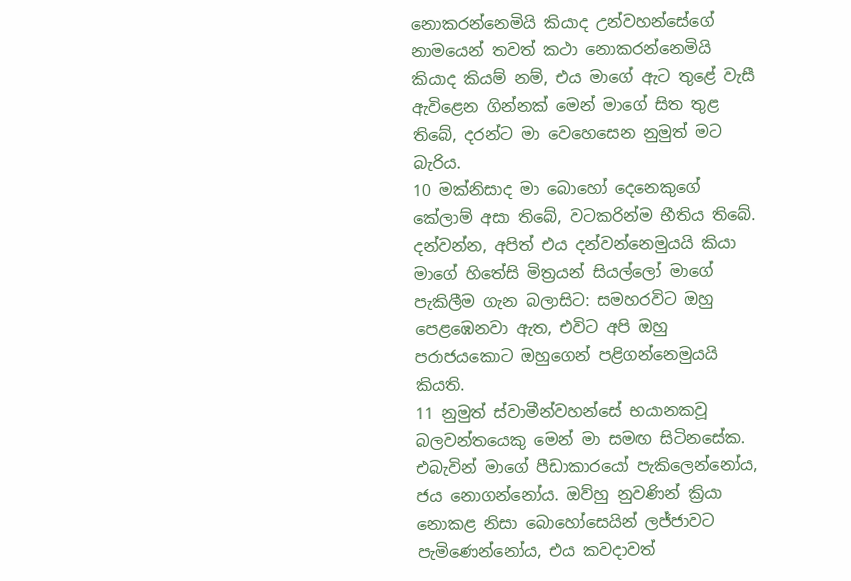නොකරන්නෙමියි කියාද උන්වහන්සේගේ නාමයෙන් තවත් කථා නොකරන්නෙමියි කියාද කියම් නම්, එය මාගේ ඇට තුළේ වැසී ඇවිළෙන ගින්නක් මෙන් මාගේ සිත තුළ තිබේ, දරන්ට මා වෙහෙසෙන නුමුත් මට බැරිය.
10 මක්නිසාද මා බොහෝ දෙනෙකුගේ කේලාම් අසා තිබේ, වටකරින්ම භීතිය තිබේ. දන්වන්න, අපිත් එය දන්වන්නෙමුයයි කියා මාගේ හිතේසි මිත්‍රයන් සියල්ලෝ මාගේ පැකිලීම ගැන බලාසිට: සමහරවිට ඔහු පෙළඹෙනවා ඇත, එවිට අපි ඔහු පරාජයකොට ඔහුගෙන් පළිගන්නෙමුයයි කියති.
11 නුමුත් ස්වාමීන්වහන්සේ භයානකවූ බලවන්තයෙකු මෙන් මා සමඟ සිටිනසේක. එබැවින් මාගේ පීඩාකාරයෝ පැකිලෙන්නෝය, ජය නොගන්නෝය. ඔව්හු නුවණින් ක්‍රියා නොකළ නිසා බොහෝසෙයින් ලජ්ජාවට පැමිණෙන්නෝය, එය කවදාවත්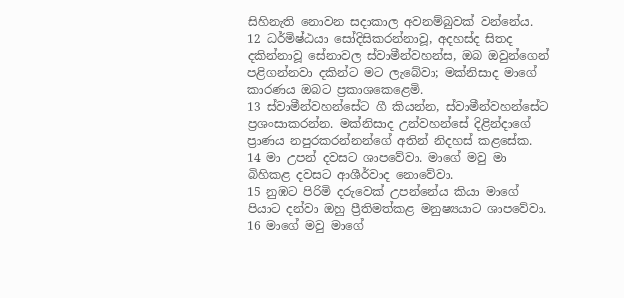සිහිනැති නොවන සදාකාල අවනම්බුවක් වන්නේය.
12 ධර්මිෂ්ඨයා සෝදිසිකරන්නාවූ, අදහස්ද සිතද දකින්නාවූ සේනාවල ස්වාමීන්වහන්ස, ඔබ ඔවුන්ගෙන් පළිගන්නවා දකින්ට මට ලැබේවා; මක්නිසාද මාගේ කාරණය ඔබට ප්‍රකාශකෙළෙමි.
13 ස්වාමීන්වහන්සේට ගී කියන්න, ස්වාමීන්වහන්සේට ප්‍රශංසාකරන්න. මක්නිසාද උන්වහන්සේ දිළින්දාගේ ප්‍රාණය නපුරකරන්නන්ගේ අතින් නිදහස් කළසේක.
14 මා උපන් දවසට ශාපවේවා. මාගේ මවු මා බිහිකළ දවසට ආශීර්වාද නොවේවා.
15 නුඹට පිරිමි දරුවෙක් උපන්නේය කියා මාගේ පියාට දන්වා ඔහු ප්‍රීතිමත්කළ මනුෂ්‍යයාට ශාපවේවා.
16 මාගේ මවු මාගේ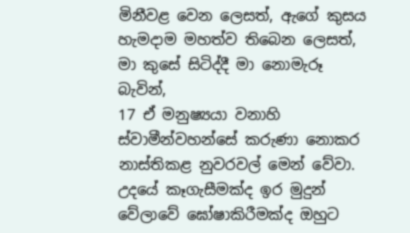මිනීවළ වෙන ලෙසත්, ඇගේ කුසය හැමදාම මහත්ව තිබෙන ලෙසත්, මා කුසේ සිටිද්දී මා නොමැරූ බැවින්,
17 ඒ මනුෂ්‍යයා වනාහි ස්වාමීන්වහන්සේ කරුණා නොකර නාස්තිකළ නුවරවල් මෙන් වේවා. උදයේ කෑගැසීමක්ද ඉර මුදුන් වේලාවේ ඝෝෂාකිරීමක්ද ඔහුට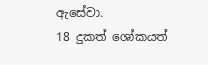ඇසේවා.
18 දුකත් ශෝකයත්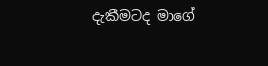දැකීමටද මාගේ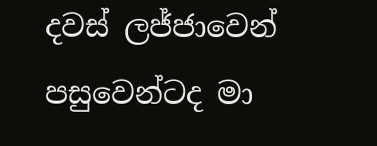දවස් ලජ්ජාවෙන් පසුවෙන්ටද මා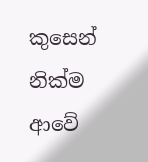කුසෙන් නික්ම ආවේ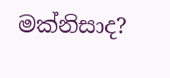මක්නිසාද?